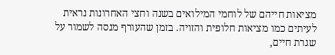מציאות חייהם של לוחמי המילואים בשנה וחצי האחרונות נראית לעיתים כמו מציאות חלופית והזויה. בזמן שהעורף מנסה לשמור על שגרת חיים,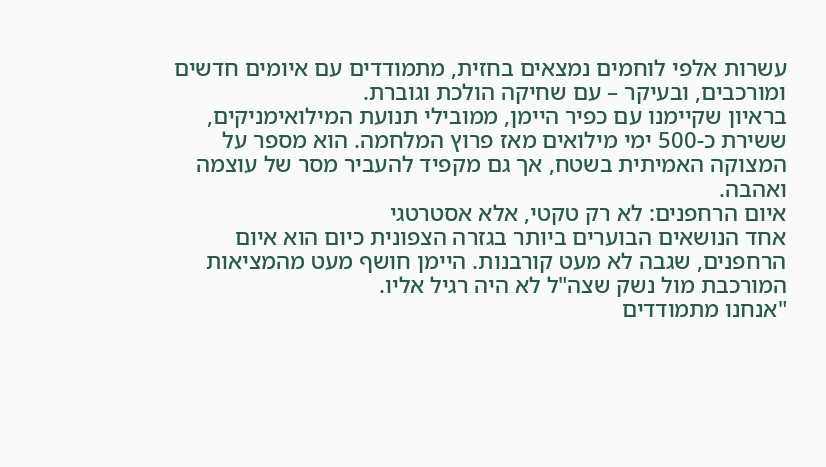עשרות אלפי לוחמים נמצאים בחזית, מתמודדים עם איומים חדשים ומורכבים, ובעיקר – עם שחיקה הולכת וגוברת.
בראיון שקיימנו עם כפיר היימן, ממובילי תנועת המילואימניקים, ששירת כ-500 ימי מילואים מאז פרוץ המלחמה. הוא מספר על המצוקה האמיתית בשטח, אך גם מקפיד להעביר מסר של עוצמה ואהבה.
איום הרחפנים: לא רק טקטי, אלא אסטרטגי
אחד הנושאים הבוערים ביותר בגזרה הצפונית כיום הוא איום הרחפנים, שגבה לא מעט קורבנות. היימן חושף מעט מהמציאות המורכבת מול נשק שצה"ל לא היה רגיל אליו.
"אנחנו מתמודדים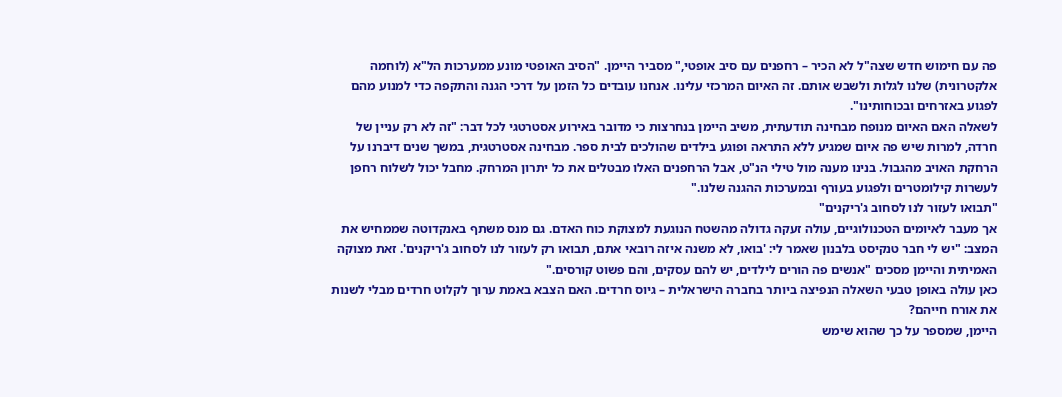פה עם חימוש חדש שצה"ל לא הכיר – רחפנים עם סיב אופטי," מסביר היימן. "הסיב האופטי מונע ממערכות הל"א (לוחמה אלקטרונית) שלנו לגלות ולשבש אותם. זה האיום המרכזי עלינו. אנחנו עובדים כל הזמן על דרכי הגנה והתקפה כדי למנוע מהם לפגוע באזרחים ובכוחותינו".
לשאלה האם האיום מנופח מבחינה תודעתית, משיב היימן בנחרצות כי מדובר באירוע אסטרטגי לכל דבר: "זה לא רק עניין של חרדה, למרות שיש פה איום שמגיע ללא התראה ופוגע בילדים שהולכים לבית ספר. מבחינה אסטרטגית, במשך שנים דיברנו על הרחקת האויב מהגבול. בנינו מענה מול טילי הנ"ט, אבל הרחפנים האלו מבטלים את כל יתרון המרחק. מחבל יכול לשלוח רחפן לעשרות קילומטרים ולפגוע בעורף ובמערכות ההגנה שלנו."
"תבואו לעזור לנו לסחוב ג'ריקנים"
אך מעבר לאיומים הטכנולוגיים, עולה זעקה גדולה מהשטח הנוגעת למצוקת כוח האדם. גם מנס משתף באנקדוטה שממחיש את המצב: "יש לי חבר טנקיסט בלבנון שאמר לי: 'בואו, לא משנה איזה רובאי אתם, תבואו רק לעזור לנו לסחוב ג'ריקנים'. זאת מצוקה האמיתית והיימן מסכים "אנשים פה הורים לילדים, יש להם עסקים, והם פשוט קורסים."
כאן עולה באופן טבעי השאלה הנפיצה ביותר בחברה הישראלית – גיוס חרדים. האם הצבא באמת ערוך לקלוט חרדים מבלי לשנות את אורח חייהם?
היימן, שמספר על כך שהוא שימש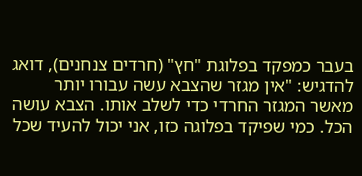בעבר כמפקד בפלוגת "חץ" (חרדים צנחנים), דואג להדגיש: "אין מגזר שהצבא עשה עבורו יותר מאשר המגזר החרדי כדי לשלב אותו. הצבא עושה הכל. כמי שפיקד בפלוגה כזו, אני יכול להעיד שכל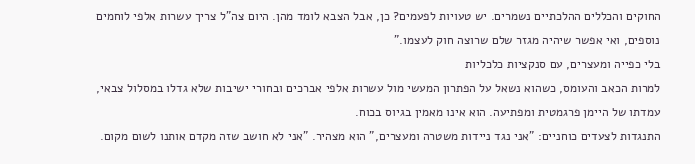החוקים והכללים ההלכתיים נשמרים. יש טעויות לפעמים? כן, אבל הצבא לומד מהן. היום צה"ל צריך עשרות אלפי לוחמים נוספים, ואי אפשר שיהיה מגזר שלם שרוצה חוק לעצמו."
בלי כפייה ומעצרים, עם סנקציות כלכליות
למרות הכאב והעומס, כשהוא נשאל על הפתרון המעשי מול עשרות אלפי אברכים ובחורי ישיבות שלא גדלו במסלול צבאי, עמדתו של היימן פרגמטית ומפתיעה. הוא אינו מאמין בגיוס בכוח.
התנגדות לצעדים כוחניים: "אני נגד ניידות משטרה ומעצרים," הוא מצהיר. "אני לא חושב שזה מקדם אותנו לשום מקום.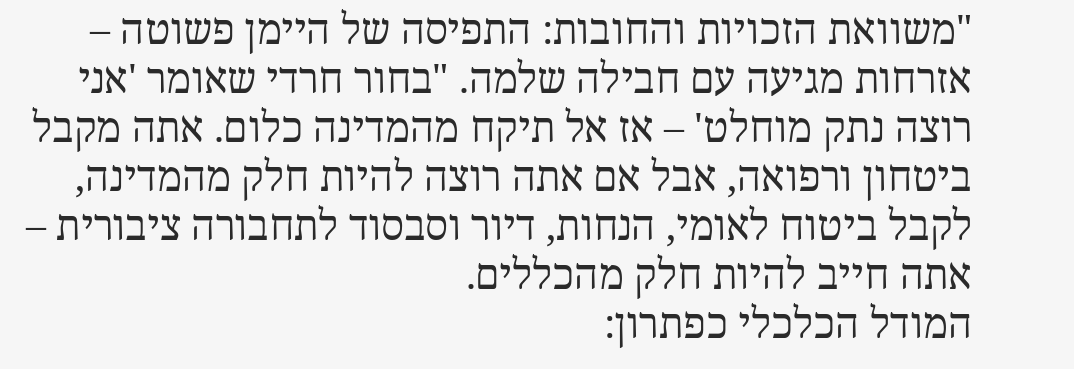"משוואת הזכויות והחובות: התפיסה של היימן פשוטה – אזרחות מגיעה עם חבילה שלמה. "בחור חרדי שאומר 'אני רוצה נתק מוחלט' – אז אל תיקח מהמדינה כלום. אתה מקבל ביטחון ורפואה, אבל אם אתה רוצה להיות חלק מהמדינה, לקבל ביטוח לאומי, הנחות, דיור וסבסוד לתחבורה ציבורית – אתה חייב להיות חלק מהכללים.
המודל הכלכלי כפתרון: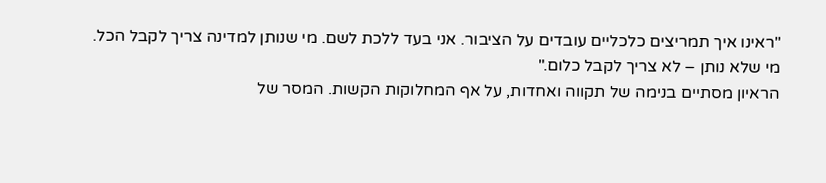"ראינו איך תמריצים כלכליים עובדים על הציבור. אני בעד ללכת לשם. מי שנותן למדינה צריך לקבל הכל. מי שלא נותן – לא צריך לקבל כלום."
הראיון מסתיים בנימה של תקווה ואחדות, על אף המחלוקות הקשות. המסר של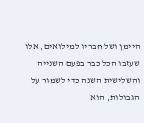היימן ושל חבריו למילואים, אלו שעזבו הכל כבר בפעם השנייה והשלישית השנה כדי לשמור על הגבולות, הוא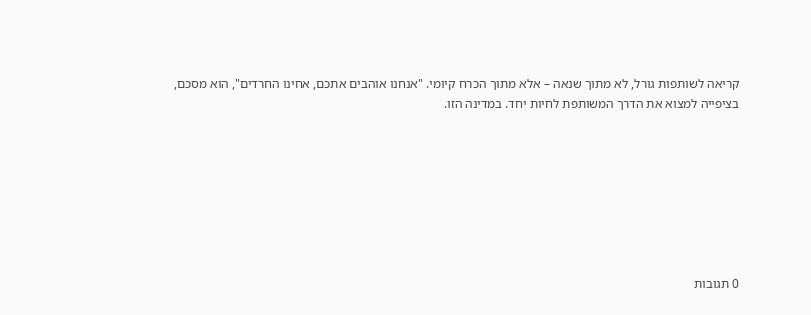קריאה לשותפות גורל, לא מתוך שנאה – אלא מתוך הכרח קיומי. "אנחנו אוהבים אתכם, אחינו החרדים", הוא מסכם, בציפייה למצוא את הדרך המשותפת לחיות יחד. במדינה הזו.








0 תגובות